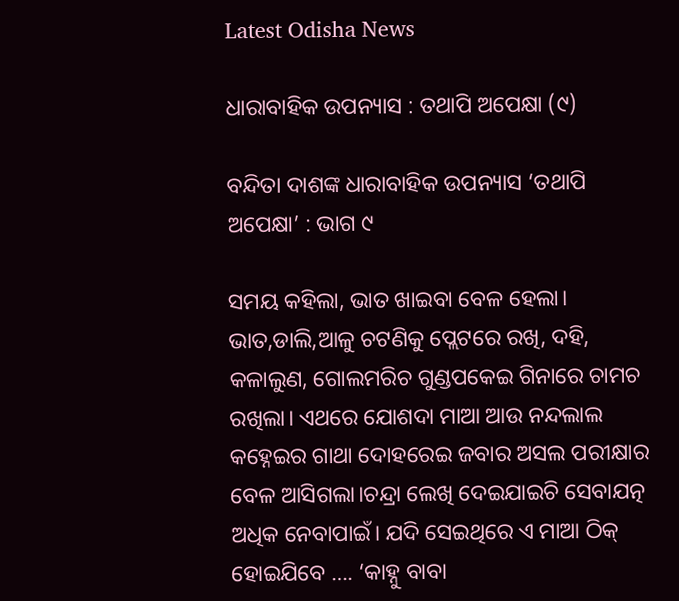Latest Odisha News

ଧାରାବାହିକ ଉପନ୍ୟାସ : ତଥାପି ଅପେକ୍ଷା (୯)

ବନ୍ଦିତା ଦାଶଙ୍କ ଧାରାବାହିକ ଉପନ୍ୟାସ ‘ତଥାପି ଅପେକ୍ଷା’ : ଭାଗ ୯

ସମୟ କହିଲା, ଭାତ ଖାଇବା ବେଳ ହେଲା। ଭାତ,ଡାଲି,ଆଳୁ ଚଟଣିକୁ ପ୍ଲେଟରେ ରଖି, ଦହି, କଳାଲୁଣ, ଗୋଲମରିଚ ଗୁଣ୍ଡପକେଇ ଗିନାରେ ଚାମଚ ରଖିଲା। ଏଥରେ ଯୋଶଦା ମାଆ ଆଉ ନନ୍ଦଲାଲ କହ୍ନେଇର ଗାଥା ଦୋହରେଇ ଜବାର ଅସଲ ପରୀକ୍ଷାର ବେଳ ଆସିଗଲା।ଚନ୍ଦ୍ରା ଲେଖି ଦେଇଯାଇଚି ସେବାଯତ୍ନ ଅଧିକ ନେବାପାଇଁ। ଯଦି ସେଇଥିରେ ଏ ମାଆ ଠିକ୍ ହୋଇଯିବେ …. ‘କାହ୍ନୁ ବାବା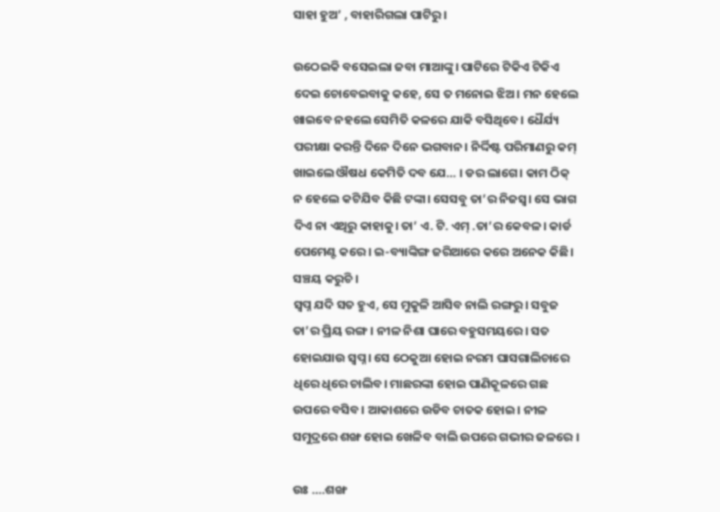ସାହା ହୁଅ’ , ବାହାରିଗଲା ପାଟିରୁ।

ଉଠେଇକି ବସେଇଲା ଜବା ମାଆଙ୍କୁ। ପାଟିରେ ଟିକିଏ ଟିକିଏ ଦେଇ ଚୋବେଇବାକୁ କହେ, ସେ ତ ମନୋଇ ଝିଅ। ମନ ହେଲେ ଖାଇବେ ନହଲେ ସେମିତି କଳରେ ଯାକି ବସିଥିବେ। ଧୈର୍ଯ୍ୟ ପରୀକ୍ଷା କରନ୍ତି ଦିନେ ଦିନେ ଭଗବାନ। ନିର୍ଦ୍ଦିଷ୍ଟ ପରିମାଣରୁ କମ୍ ଖାଇଲେ ଔଷଧ କେମିତି ଦବ ଯେ… । ଡର ଲାଗେ। କାମ ଠିକ୍ ନ ହେଲେ କଟିଯିବ କିଛି ଟଙ୍କା। ସେସବୁ ତା’ର ନିଜସ୍ବ। ସେ ଭାଗ ଦିଏ ନା ଏଥିରୁ କାହାକୁ। ତା’ ଏ. ଟି. ଏମ୍ .ତା’ର କେବଳ। କାର୍ଡ ପେମେଣ୍ଟ କରେ। ଇ-ବ୍ୟାଙ୍କିଙ୍ଗ ଜରିଆରେ କରେ ଅନେକ କିଛି। ସଞ୍ଚୟ କରୁଚି ।
ସ୍ବପ୍ନ ଯଦି ସତ ହୁଏ, ସେ ମୁକୁଳି ଆସିବ ନାଲି ରଙ୍ଗରୁ । ସବୁଜ ତା’ର ପ୍ରିୟ ରଙ୍ଗ। ନୀଳ ନିଶା ଘାରେ ବହୁସମୟରେ। ସତ ହୋଇଯାଉ ସ୍ବପ୍ନ। ସେ ଠେକୁଆ ହୋଇ ନରମ ଘାସଗାଲିଚାରେ ଧିରେ ଧିରେ ଚାଲିବ। ମାଛରଙ୍କା ହୋଇ ପାଣିକୂଳରେ ଗଛ ଉପରେ ବସିବ। ଆକାଶରେ ଉଡିବ ଚାତକ ହୋଇ। ନୀଳ ସମୁଦ୍ରରେ ଶଙ୍ଖ ହୋଇ ଖେଳିବ ବାଲି ଉପରେ ଗଭୀର ଜଳରେ ।

ଉଃ ….ଶଙ୍ଖ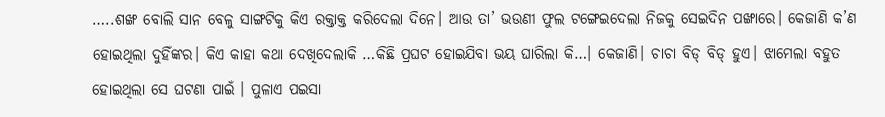…..ଶଙ୍ଖ ବୋଲି ସାନ ବେଳୁ ସାଙ୍ଗଟିକୁ କିଏ ରକ୍ତାକ୍ତ କରିଦେଲା ଦିନେ। ଆଉ ତା’ ଭଉଣୀ ଫୁଲ ଟଙ୍ଗେଇଦେଲା ନିଜକୁ ସେଇଦିନ ପଙ୍ଖାରେ। କେଜାଣି କ’ଣ ହୋଇଥିଲା ଦୁହିଁଙ୍କର। କିଏ କାହା କଥା ଦେଖିଦେଲାକି …କିଛି ପ୍ରଘଟ ହୋଇଯିବା ଭୟ ଘାରିଲା କି…। କେଜାଣି। ଚାଚା ବିଡ୍ ବିଡ୍ ହୁଏ। ଝାମେଲା ବହୁତ ହୋଇଥିଲା ସେ ଘଟଣା ପାଇଁ । ପୁଳାଏ ପଇସା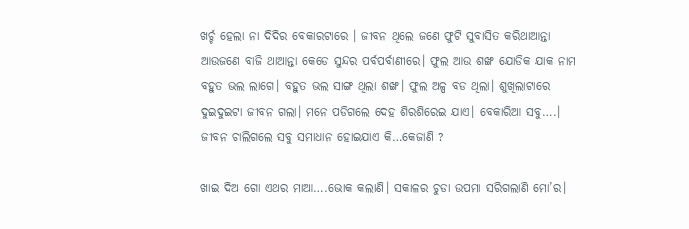ଖର୍ଚ୍ଚ ହେଲା ନା ଦିଦିର ବେକାରଟାରେ । ଜୀବନ ଥିଲେ ଜଣେ ଫୁଟି ସୁବାସିତ କରିଥାଆନ୍ତା ଆଉଜଣେ ବାଜି ଥାଆନ୍ତା କେଡେ ସୁନ୍ଦର ପର୍ବପର୍ବାଣୀରେ। ଫୁଲ ଆଉ ଶଙ୍ଖ ଯୋଡିକ ଯାକ ନାମ ବହୁତ ଭଲ ଲାଗେ। ବହୁତ ଭଲ ସାଙ୍ଗ ଥିଲା ଶଙ୍ଖ। ଫୁଲ ଅଳ୍ପ ବଡ ଥିଲା। ଶୁଖିଲାଟାରେ ଦୁଇଦୁଇଟା ଜୀବନ ଗଲା। ମନେ ପଡିଗଲେ ଦେହ ଶିରଶିରେଇ ଯାଏ। ବେକାରିଆ ସବୁ….। ଜୀବନ ଚାଲିଗଲେ ସବୁ ସମାଧାନ ହୋଇଯାଏ କି…କେଜାଣି ?

ଖାଇ ଦିଅ ଗୋ ଏଥର ମାଆ….ଭୋକ କଲାଣି। ସକାଳର ଚୁଡା ଉପମା ସରିଗଲାଣି ମୋ’ର।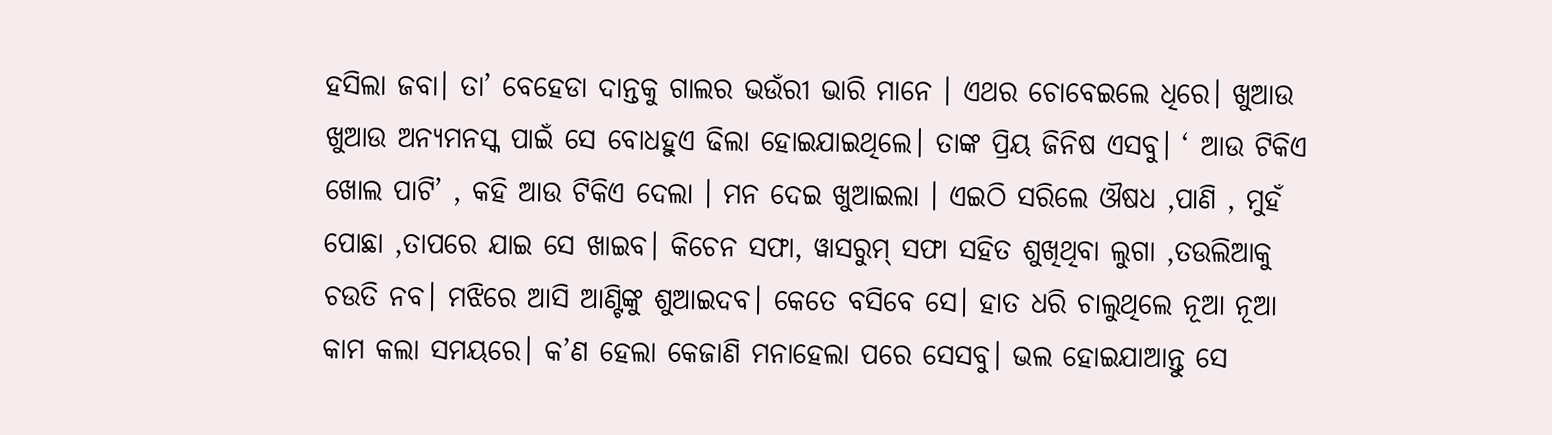ହସିଲା ଜବା। ତା’ ବେହେଡା ଦାନ୍ତକୁ ଗାଲର ଭଉଁରୀ ଭାରି ମାନେ । ଏଥର ଚୋବେଇଲେ ଧିରେ। ଖୁଆଉ ଖୁଆଉ ଅନ୍ୟମନସ୍କ ପାଇଁ ସେ ବୋଧହୁଏ ଢିଲା ହୋଇଯାଇଥିଲେ। ତାଙ୍କ ପ୍ରିୟ ଜିନିଷ ଏସବୁ। ‘ ଆଉ ଟିକିଏ ଖୋଲ ପାଟି’ , କହି ଆଉ ଟିକିଏ ଦେଲା । ମନ ଦେଇ ଖୁଆଇଲା । ଏଇଠି ସରିଲେ ଔଷଧ ,ପାଣି , ମୁହଁ ପୋଛା ,ତାପରେ ଯାଇ ସେ ଖାଇବ। କିଚେନ ସଫା, ୱାସରୁମ୍ ସଫା ସହିତ ଶୁଖିଥିବା ଲୁଗା ,ତଉଲିଆକୁ ଚଉତି ନବ। ମଝିରେ ଆସି ଆଣ୍ଟିଙ୍କୁ ଶୁଆଇଦବ। କେତେ ବସିବେ ସେ। ହାତ ଧରି ଚାଲୁଥିଲେ ନୂଆ ନୂଆ କାମ କଲା ସମୟରେ। କ’ଣ ହେଲା କେଜାଣି ମନାହେଲା ପରେ ସେସବୁ। ଭଲ ହୋଇଯାଆନ୍ତୁ ସେ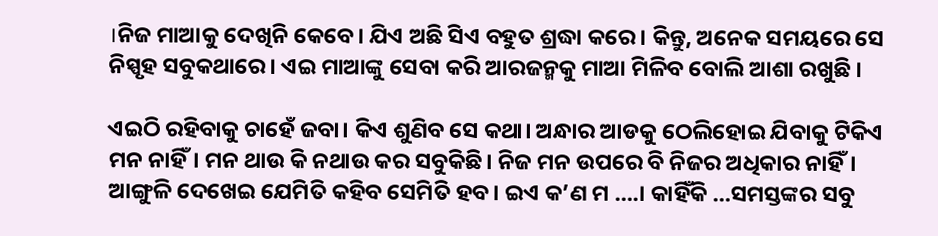।ନିଜ ମାଆକୁ ଦେଖିନି କେବେ। ଯିଏ ଅଛି ସିଏ ବହୁତ ଶ୍ରଦ୍ଧା କରେ। କିନ୍ତୁ, ଅନେକ ସମୟରେ ସେ ନିସ୍ପୃହ ସବୁକଥାରେ। ଏଇ ମାଆଙ୍କୁ ସେବା କରି ଆରଜନ୍ମକୁ ମାଆ ମିଳିବ ବୋଲି ଆଶା ରଖୁଛି ।

ଏଇଠି ରହିବାକୁ ଚାହେଁ ଜବା। କିଏ ଶୁଣିବ ସେ କଥା। ଅନ୍ଧାର ଆଡକୁ ଠେଲିହୋଇ ଯିବାକୁ ଟିକିଏ ମନ ନାହିଁ। ମନ ଥାଉ କି ନଥାଉ କର ସବୁକିଛି। ନିଜ ମନ ଉପରେ ବି ନିଜର ଅଧିକାର ନାହିଁ। ଆଙ୍ଗୁଳି ଦେଖେଇ ଯେମିତି କହିବ ସେମିତି ହବ। ଇଏ କ’ଣ ମ ….। କାହିଁକି …ସମସ୍ତଙ୍କର ସବୁ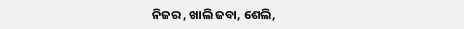ନିଜର , ଖାଲି ଜବା, ଶେଲି,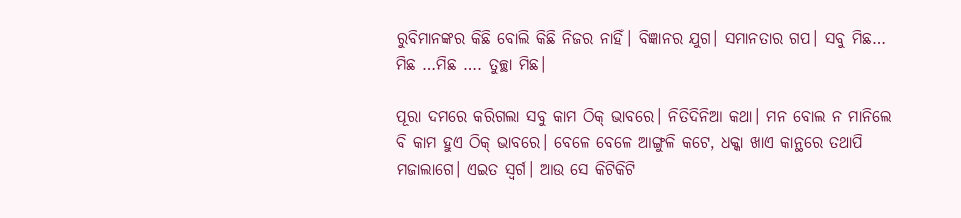ରୁବିମାନଙ୍କର କିଛି ବୋଲି କିଛି ନିଜର ନାହିଁ। ବିଜ୍ଞାନର ଯୁଗ। ସମାନତାର ଗପ। ସବୁ ମିଛ… ମିଛ …ମିଛ …. ତୁଚ୍ଛା ମିଛ।

ପୂରା ଦମରେ କରିଗଲା ସବୁ କାମ ଠିକ୍ ଭାବରେ। ନିତିଦିନିଆ କଥା। ମନ ବୋଲ ନ ମାନିଲେ ବି କାମ ହୁଏ ଠିକ୍ ଭାବରେ। ବେଳେ ବେଳେ ଆଙ୍ଗୁଳି କଟେ, ଧକ୍କା ଖାଏ କାନ୍ଥରେ ତଥାପି ମଜାଲାଗେ। ଏଇତ ସ୍ବର୍ଗ। ଆଉ ସେ କିଟିକିଟି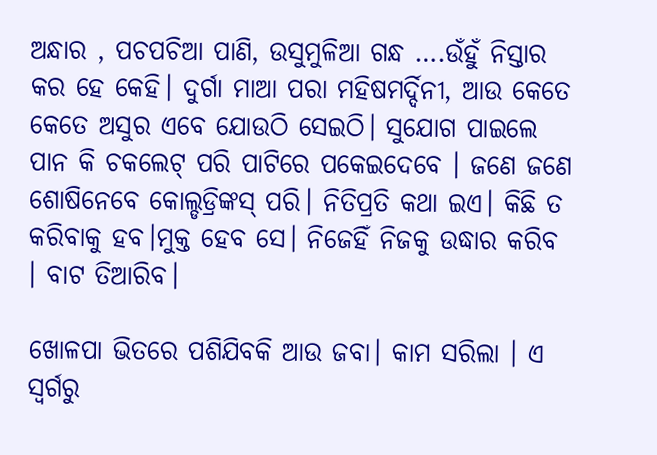ଅନ୍ଧାର , ପଚପଚିଆ ପାଣି, ଉସୁମୁଳିଆ ଗନ୍ଧ ….ଉଁହୁଁ ନିସ୍ତାର କର ହେ କେହି। ଦୁର୍ଗା ମାଆ ପରା ମହିଷମର୍ଦ୍ଦିନୀ, ଆଉ କେତେ କେତେ ଅସୁର ଏବେ ଯୋଉଠି ସେଇଠି। ସୁଯୋଗ ପାଇଲେ ପାନ କି ଚକଲେଟ୍ ପରି ପାଟିରେ ପକେଇଦେବେ । ଜଣେ ଜଣେ ଶୋଷିନେବେ କୋଲ୍ଡଡ୍ରିଙ୍କସ୍ ପରି। ନିତିପ୍ରତି କଥା ଇଏ। କିଛି ତ କରିବାକୁ ହବ।ମୁକ୍ତ ହେବ ସେ। ନିଜେହିଁ ନିଜକୁ ଉଦ୍ଧାର କରିବ । ବାଟ ତିଆରିବ।

ଖୋଳପା ଭିତରେ ପଶିଯିବକି ଆଉ ଜବା। କାମ ସରିଲା । ଏ ସ୍ବର୍ଗରୁ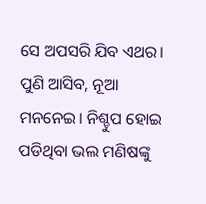ସେ ଅପସରି ଯିବ ଏଥର। ପୁଣି ଆସିବ, ନୂଆ ମନନେଇ। ନିଶ୍ଚୁପ ହୋଇ ପଡିଥିବା ଭଲ ମଣିଷଙ୍କୁ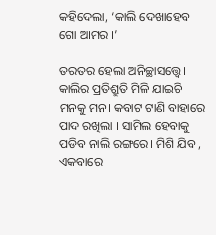କହିଦେଲା, ‘କାଲି ଦେଖାହେବ ଗୋ ଆମର ।’

ତରତର ହେଲା ଅନିଚ୍ଛାସତ୍ତ୍ବେ। କାଲିର ପ୍ରତିଶ୍ରୁତି ମିଳି ଯାଇଚି ମନକୁ ମନ। କବାଟ ଟାଣି ବାହାରେ ପାଦ ରଖିଲା । ସାମିଲ ହେବାକୁ ପଡିବ ନାଲି ରଙ୍ଗରେ। ମିଶି ଯିବ , ଏକବାରେ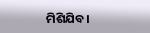ମିଶିଯିବ।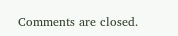Comments are closed.